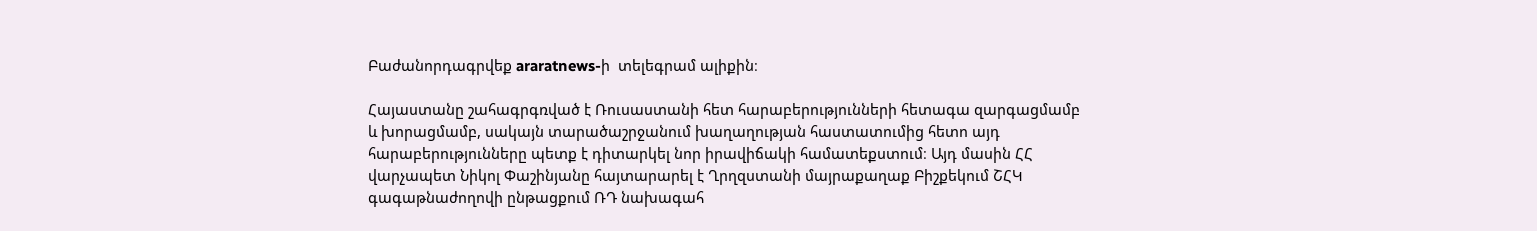Բաժանորդագրվեք araratnews-ի  տելեգրամ ալիքին։

Հայաստանը շահագրգռված է Ռուսաստանի հետ հարաբերությունների հետագա զարգացմամբ և խորացմամբ, սակայն տարածաշրջանում խաղաղության հաստատումից հետո այդ հարաբերությունները պետք է դիտարկել նոր իրավիճակի համատեքստում։ Այդ մասին ՀՀ վարչապետ Նիկոլ Փաշինյանը հայտարարել է Ղրղզստանի մայրաքաղաք Բիշքեկում ՇՀԿ գագաթնաժողովի ընթացքում ՌԴ նախագահ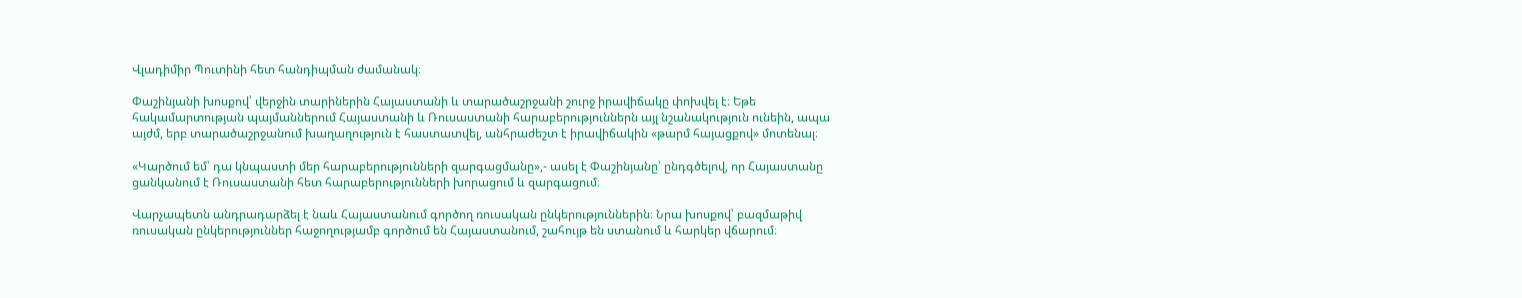Վլադիմիր Պուտինի հետ հանդիպման ժամանակ։

Փաշինյանի խոսքով՝ վերջին տարիներին Հայաստանի և տարածաշրջանի շուրջ իրավիճակը փոխվել է։ Եթե հակամարտության պայմաններում Հայաստանի և Ռուսաստանի հարաբերություններն այլ նշանակություն ունեին, ապա այժմ, երբ տարածաշրջանում խաղաղություն է հաստատվել, անհրաժեշտ է իրավիճակին «թարմ հայացքով» մոտենալ։

«Կարծում եմ՝ դա կնպաստի մեր հարաբերությունների զարգացմանը»,- ասել է Փաշինյանը՝ ընդգծելով, որ Հայաստանը ցանկանում է Ռուսաստանի հետ հարաբերությունների խորացում և զարգացում։

Վարչապետն անդրադարձել է նաև Հայաստանում գործող ռուսական ընկերություններին։ Նրա խոսքով՝ բազմաթիվ ռուսական ընկերություններ հաջողությամբ գործում են Հայաստանում, շահույթ են ստանում և հարկեր վճարում։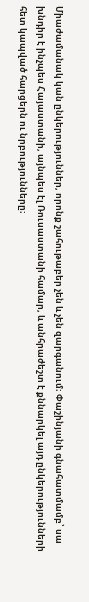Միաժամանակ կան ընկերություններ, որոնք շահութաբեր չեն և չեն զարգանում։ Փաշինյանի գնահատմամբ՝ սա խնդիր է ինչպես Հայաստանի, այնպես էլ Ռուսաստանի համար, և անհրաժեշտ է քննարկել այդ ընկերությունների հետ կապված հարցերն ու նրբությունները։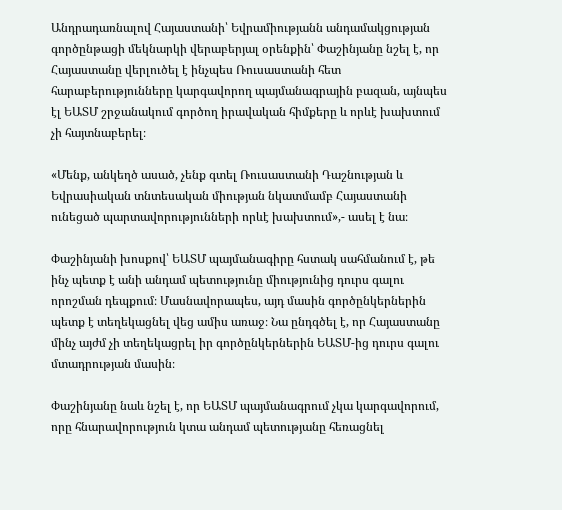Անդրադառնալով Հայաստանի՝ Եվրամիությանն անդամակցության գործընթացի մեկնարկի վերաբերյալ օրենքին՝ Փաշինյանը նշել է, որ Հայաստանը վերլուծել է ինչպես Ռուսաստանի հետ հարաբերությունները կարգավորող պայմանագրային բազան, այնպես էլ ԵԱՏՄ շրջանակում գործող իրավական հիմքերը և որևէ խախտում չի հայտնաբերել։

«Մենք, անկեղծ ասած, չենք գտել Ռուսաստանի Դաշնության և Եվրասիական տնտեսական միության նկատմամբ Հայաստանի ունեցած պարտավորությունների որևէ խախտում»,- ասել է նա։

Փաշինյանի խոսքով՝ ԵԱՏՄ պայմանագիրը հստակ սահմանում է, թե ինչ պետք է անի անդամ պետությունը միությունից դուրս գալու որոշման դեպքում։ Մասնավորապես, այդ մասին գործընկերներին պետք է տեղեկացնել վեց ամիս առաջ։ Նա ընդգծել է, որ Հայաստանը մինչ այժմ չի տեղեկացրել իր գործընկերներին ԵԱՏՄ-ից դուրս գալու մտադրության մասին։

Փաշինյանը նաև նշել է, որ ԵԱՏՄ պայմանագրում չկա կարգավորում, որը հնարավորություն կտա անդամ պետությանը հեռացնել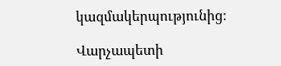կազմակերպությունից։

Վարչապետի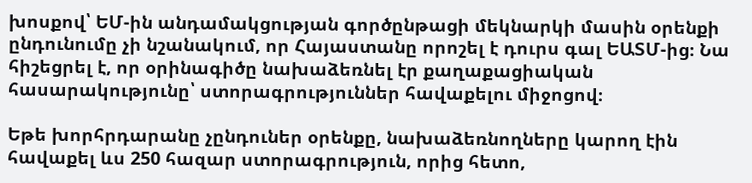խոսքով՝ ԵՄ-ին անդամակցության գործընթացի մեկնարկի մասին օրենքի ընդունումը չի նշանակում, որ Հայաստանը որոշել է դուրս գալ ԵԱՏՄ-ից։ Նա հիշեցրել է, որ օրինագիծը նախաձեռնել էր քաղաքացիական հասարակությունը՝ ստորագրություններ հավաքելու միջոցով։

Եթե խորհրդարանը չընդուներ օրենքը, նախաձեռնողները կարող էին հավաքել ևս 250 հազար ստորագրություն, որից հետո,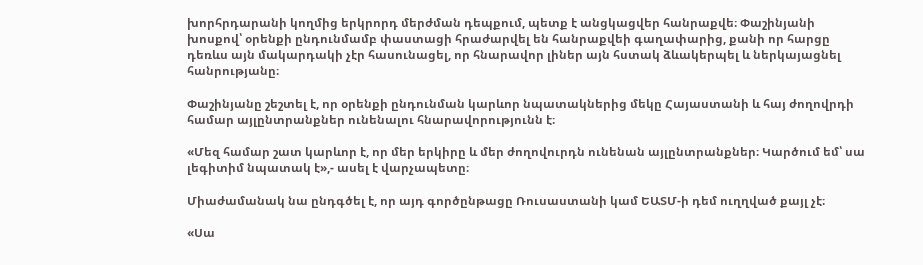խորհրդարանի կողմից երկրորդ մերժման դեպքում, պետք է անցկացվեր հանրաքվե։ Փաշինյանի խոսքով՝ օրենքի ընդունմամբ փաստացի հրաժարվել են հանրաքվեի գաղափարից, քանի որ հարցը դեռևս այն մակարդակի չէր հասունացել, որ հնարավոր լիներ այն հստակ ձևակերպել և ներկայացնել հանրությանը։

Փաշինյանը շեշտել է, որ օրենքի ընդունման կարևոր նպատակներից մեկը Հայաստանի և հայ ժողովրդի համար այլընտրանքներ ունենալու հնարավորությունն է։

«Մեզ համար շատ կարևոր է, որ մեր երկիրը և մեր ժողովուրդն ունենան այլընտրանքներ։ Կարծում եմ՝ սա լեգիտիմ նպատակ է»,- ասել է վարչապետը։

Միաժամանակ նա ընդգծել է, որ այդ գործընթացը Ռուսաստանի կամ ԵԱՏՄ-ի դեմ ուղղված քայլ չէ։

«Սա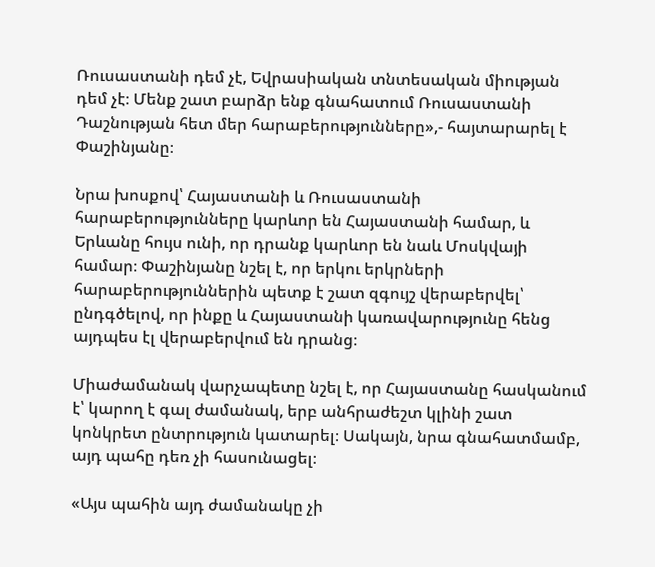Ռուսաստանի դեմ չէ, Եվրասիական տնտեսական միության դեմ չէ։ Մենք շատ բարձր ենք գնահատում Ռուսաստանի Դաշնության հետ մեր հարաբերությունները»,- հայտարարել է Փաշինյանը։

Նրա խոսքով՝ Հայաստանի և Ռուսաստանի հարաբերությունները կարևոր են Հայաստանի համար, և Երևանը հույս ունի, որ դրանք կարևոր են նաև Մոսկվայի համար։ Փաշինյանը նշել է, որ երկու երկրների հարաբերություններին պետք է շատ զգույշ վերաբերվել՝ ընդգծելով, որ ինքը և Հայաստանի կառավարությունը հենց այդպես էլ վերաբերվում են դրանց։

Միաժամանակ վարչապետը նշել է, որ Հայաստանը հասկանում է՝ կարող է գալ ժամանակ, երբ անհրաժեշտ կլինի շատ կոնկրետ ընտրություն կատարել։ Սակայն, նրա գնահատմամբ, այդ պահը դեռ չի հասունացել։

«Այս պահին այդ ժամանակը չի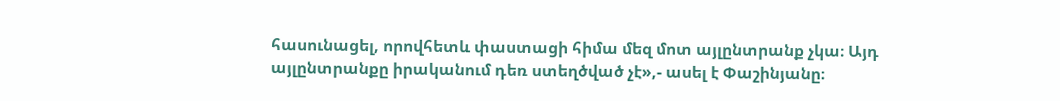հասունացել, որովհետև փաստացի հիմա մեզ մոտ այլընտրանք չկա։ Այդ այլընտրանքը իրականում դեռ ստեղծված չէ»,- ասել է Փաշինյանը։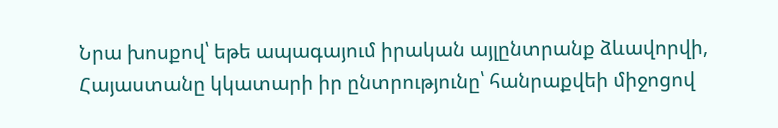Նրա խոսքով՝ եթե ապագայում իրական այլընտրանք ձևավորվի, Հայաստանը կկատարի իր ընտրությունը՝ հանրաքվեի միջոցով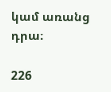կամ առանց դրա։

226